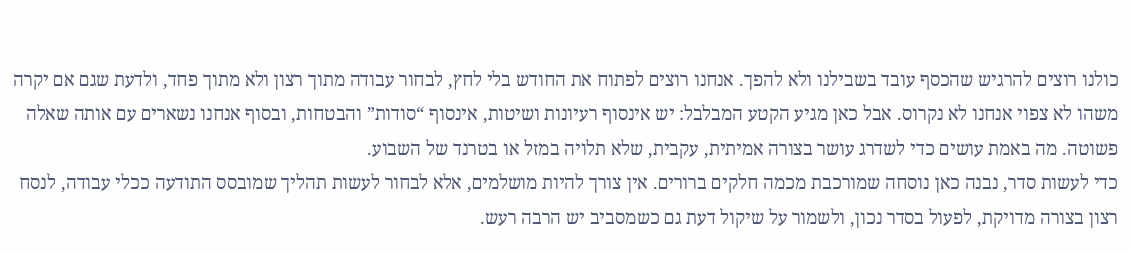כולנו רוצים להרגיש שהכסף עובד בשבילנו ולא להפך. אנחנו רוצים לפתוח את החודש בלי לחץ, לבחור עבודה מתוך רצון ולא מתוך פחד, ולדעת שגם אם יקרה משהו לא צפוי אנחנו לא נקרוס. אבל כאן מגיע הקטע המבלבל: יש אינסוף רעיונות ושיטות, אינסוף “סודות” והבטחות, ובסוף אנחנו נשארים עם אותה שאלה פשוטה. מה באמת עושים כדי לשדרג עושר בצורה אמיתית, עקבית, שלא תלויה במזל או בטרנד של השבוע.
כדי לעשות סדר, נבנה כאן נוסחה שמורכבת מכמה חלקים ברורים. אין צורך להיות מושלמים, אלא לבחור לעשות תהליך שמובסס התודעה ככלי עבודה, לנסח רצון בצורה מדויקת, לפעול בסדר נכון, ולשמור על שיקול דעת גם כשמסביב יש הרבה רעש.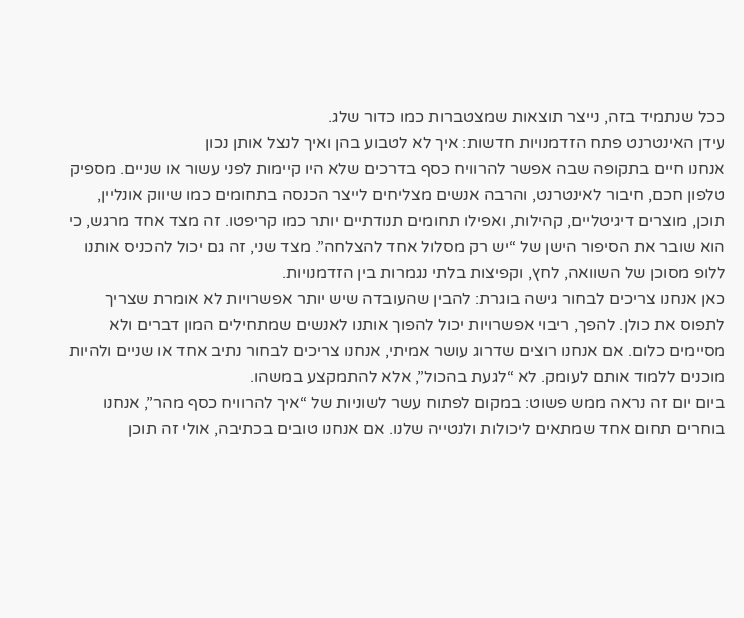ככל שנתמיד בזה, נייצר תוצאות שמצטברות כמו כדור שלג.
עידן האינטרנט פתח הזדמנויות חדשות: איך לא לטבוע בהן ואיך לנצל אותן נכון
אנחנו חיים בתקופה שבה אפשר להרוויח כסף בדרכים שלא היו קיימות לפני עשור או שניים. מספיק טלפון חכם, חיבור לאינטרנט, והרבה אנשים מצליחים לייצר הכנסה בתחומים כמו שיווק אונליין, תוכן, מוצרים דיגיטליים, קהילות, ואפילו תחומים תנודתיים יותר כמו קריפטו. זה מצד אחד מרגש, כי הוא שובר את הסיפור הישן של “יש רק מסלול אחד להצלחה”. מצד שני, זה גם יכול להכניס אותנו ללופ מסוכן של השוואה, לחץ, וקפיצות בלתי נגמרות בין הזדמנויות.
כאן אנחנו צריכים לבחור גישה בוגרת: להבין שהעובדה שיש יותר אפשרויות לא אומרת שצריך לתפוס את כולן. להפך, ריבוי אפשרויות יכול להפוך אותנו לאנשים שמתחילים המון דברים ולא מסיימים כלום. אם אנחנו רוצים שדרוג עושר אמיתי, אנחנו צריכים לבחור נתיב אחד או שניים ולהיות מוכנים ללמוד אותם לעומק. לא “לגעת בהכול”, אלא להתמקצע במשהו.
ביום יום זה נראה ממש פשוט: במקום לפתוח עשר לשוניות של “איך להרוויח כסף מהר”, אנחנו בוחרים תחום אחד שמתאים ליכולות ולנטייה שלנו. אם אנחנו טובים בכתיבה, אולי זה תוכן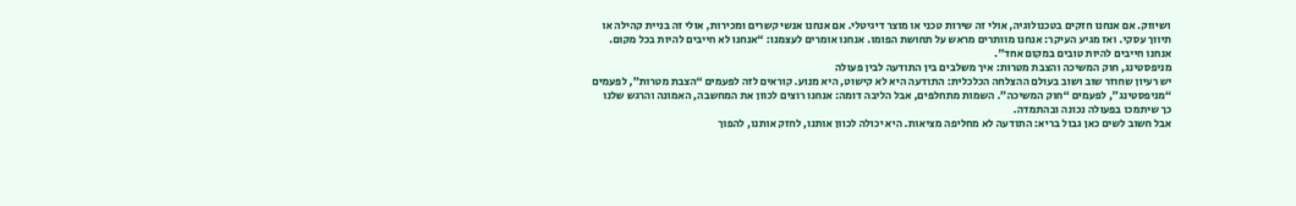ושיווק. אם אנחנו חזקים בטכנולוגיה, אולי זה שירות טכני או מוצר דיגיטלי. אם אנחנו אנשי קשרים ומכירות, אולי זה בניית קהילה או תיווך עסקי. ואז מגיע העיקר: אנחנו מוותרים מראש על תחושת הפומו. אנחנו אומרים לעצמנו: “אנחנו לא חייבים להיות בכל מקום. אנחנו חייבים להיות טובים במקום אחד”.
מניפסטינג, חוק המשיכה והצבת מטרות: איך משלבים בין התודעה לבין פעולה
יש רעיון שחוזר שוב ושוב בעולם ההצלחה הכלכלית: התודעה היא לא קישוט, היא מנוע. קוראים לזה לפעמים “הצבת מטרות”, לפעמים “מניפסטינג”, לפעמים “חוק המשיכה”. השמות מתחלפים, אבל הליבה דומה: אנחנו רוצים לכוון את המחשבה, האמונה והרגש שלנו כך שיתמכו בפעולה נכונה ובהתמדה.
אבל חשוב לשים כאן גבול בריא: התודעה לא מחליפה מציאות. היא יכולה לכוון אותנו, לחזק אותנו, להפוך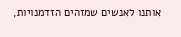אותנו לאנשים שמזהים הזדמנויות,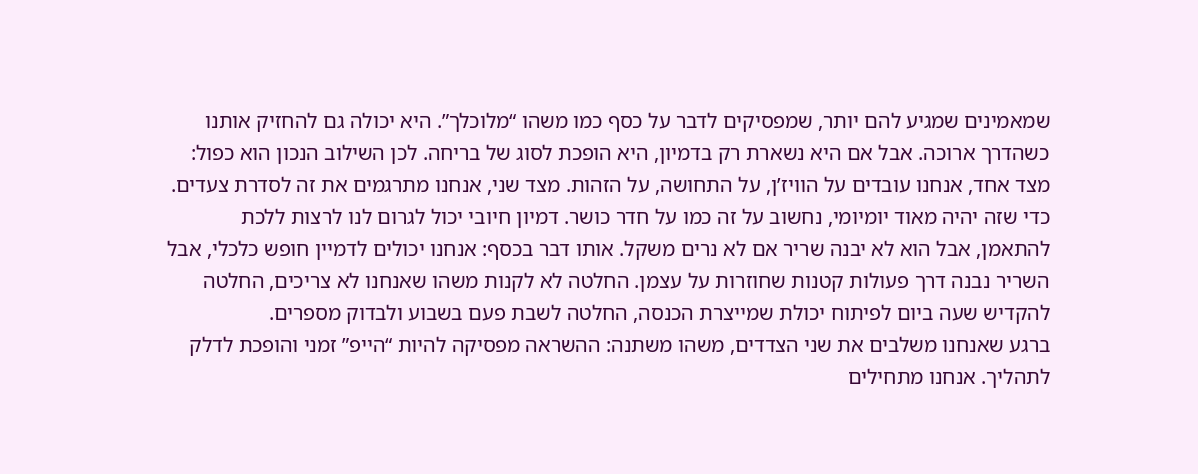שמאמינים שמגיע להם יותר, שמפסיקים לדבר על כסף כמו משהו “מלוכלך”. היא יכולה גם להחזיק אותנו כשהדרך ארוכה. אבל אם היא נשארת רק בדמיון, היא הופכת לסוג של בריחה. לכן השילוב הנכון הוא כפול: מצד אחד, אנחנו עובדים על הוויז’ן, על התחושה, על הזהות. מצד שני, אנחנו מתרגמים את זה לסדרת צעדים.
כדי שזה יהיה מאוד יומיומי, נחשוב על זה כמו על חדר כושר. דמיון חיובי יכול לגרום לנו לרצות ללכת להתאמן, אבל הוא לא יבנה שריר אם לא נרים משקל. אותו דבר בכסף: אנחנו יכולים לדמיין חופש כלכלי, אבל השריר נבנה דרך פעולות קטנות שחוזרות על עצמן. החלטה לא לקנות משהו שאנחנו לא צריכים, החלטה להקדיש שעה ביום לפיתוח יכולת שמייצרת הכנסה, החלטה לשבת פעם בשבוע ולבדוק מספרים.
ברגע שאנחנו משלבים את שני הצדדים, משהו משתנה: ההשראה מפסיקה להיות “הייפ” זמני והופכת לדלק לתהליך. אנחנו מתחילים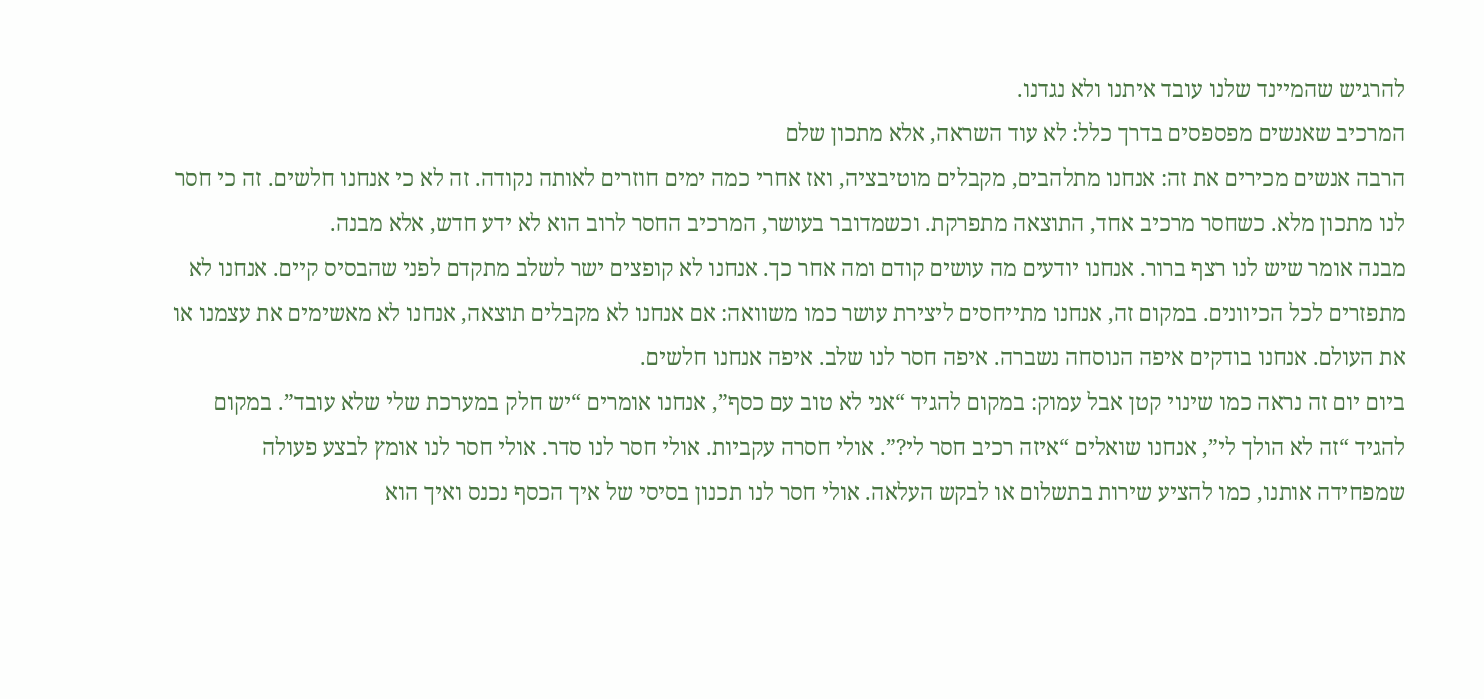להרגיש שהמיינד שלנו עובד איתנו ולא נגדנו.
המרכיב שאנשים מפספסים בדרך כלל: לא עוד השראה, אלא מתכון שלם
הרבה אנשים מכירים את זה: אנחנו מתלהבים, מקבלים מוטיבציה, ואז אחרי כמה ימים חוזרים לאותה נקודה. זה לא כי אנחנו חלשים. זה כי חסר לנו מתכון מלא. כשחסר מרכיב אחד, התוצאה מתפרקת. וכשמדובר בעושר, המרכיב החסר לרוב הוא לא ידע חדש, אלא מבנה.
מבנה אומר שיש לנו רצף ברור. אנחנו יודעים מה עושים קודם ומה אחר כך. אנחנו לא קופצים ישר לשלב מתקדם לפני שהבסיס קיים. אנחנו לא מתפזרים לכל הכיוונים. במקום זה, אנחנו מתייחסים ליצירת עושר כמו משוואה: אם אנחנו לא מקבלים תוצאה, אנחנו לא מאשימים את עצמנו או את העולם. אנחנו בודקים איפה הנוסחה נשברה. איפה חסר לנו שלב. איפה אנחנו חלשים.
ביום יום זה נראה כמו שינוי קטן אבל עמוק: במקום להגיד “אני לא טוב עם כסף”, אנחנו אומרים “יש חלק במערכת שלי שלא עובד”. במקום להגיד “זה לא הולך לי”, אנחנו שואלים “איזה רכיב חסר לי?”. אולי חסרה עקביות. אולי חסר לנו סדר. אולי חסר לנו אומץ לבצע פעולה שמפחידה אותנו, כמו להציע שירות בתשלום או לבקש העלאה. אולי חסר לנו תכנון בסיסי של איך הכסף נכנס ואיך הוא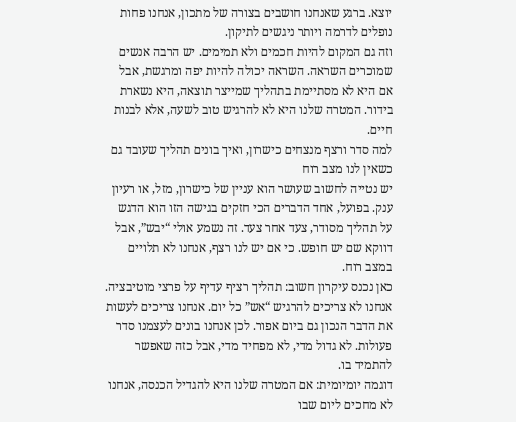יוצא. ברגע שאנחנו חושבים בצורה של מתכון, אנחנו פחות נופלים לדרמה ויותר ניגשים לתיקון.
וזה גם המקום להיות חכמים ולא תמימים. יש הרבה אנשים שמוכרים השראה. השראה יכולה להיות יפה ומרגשת, אבל אם היא לא מסתיימת בתהליך שמייצר תוצאה, היא נשארת בידור. המטרה שלנו היא לא להרגיש טוב לשעה, אלא לבנות חיים.
למה סדר ורצף מנצחים כישרון, ואיך בונים תהליך שעובד גם כשאין לנו מצב רוח
יש נטייה לחשוב שעושר הוא עניין של כישרון, מזל, או רעיון ענק. בפועל, אחד הדברים הכי חזקים בגישה הזו הוא הדגש על תהליך מסודר, צעד אחר צעד. זה נשמע אולי “יבש”, אבל דווקא שם יש חופש. כי אם יש לנו רצף, אנחנו לא תלויים במצב רוח.
כאן נכנס עיקרון חשוב: תהליך רציף עדיף על פרצי מוטיבציה. אנחנו לא צריכים להרגיש “אש” כל יום. אנחנו צריכים לעשות את הדבר הנכון גם ביום אפור. לכן אנחנו בונים לעצמנו סדר פעולות. לא גדול מדי, לא מפחיד מדי, אבל כזה שאפשר להתמיד בו.
דוגמה יומיומית: אם המטרה שלנו היא להגדיל הכנסה, אנחנו לא מחכים ליום שבו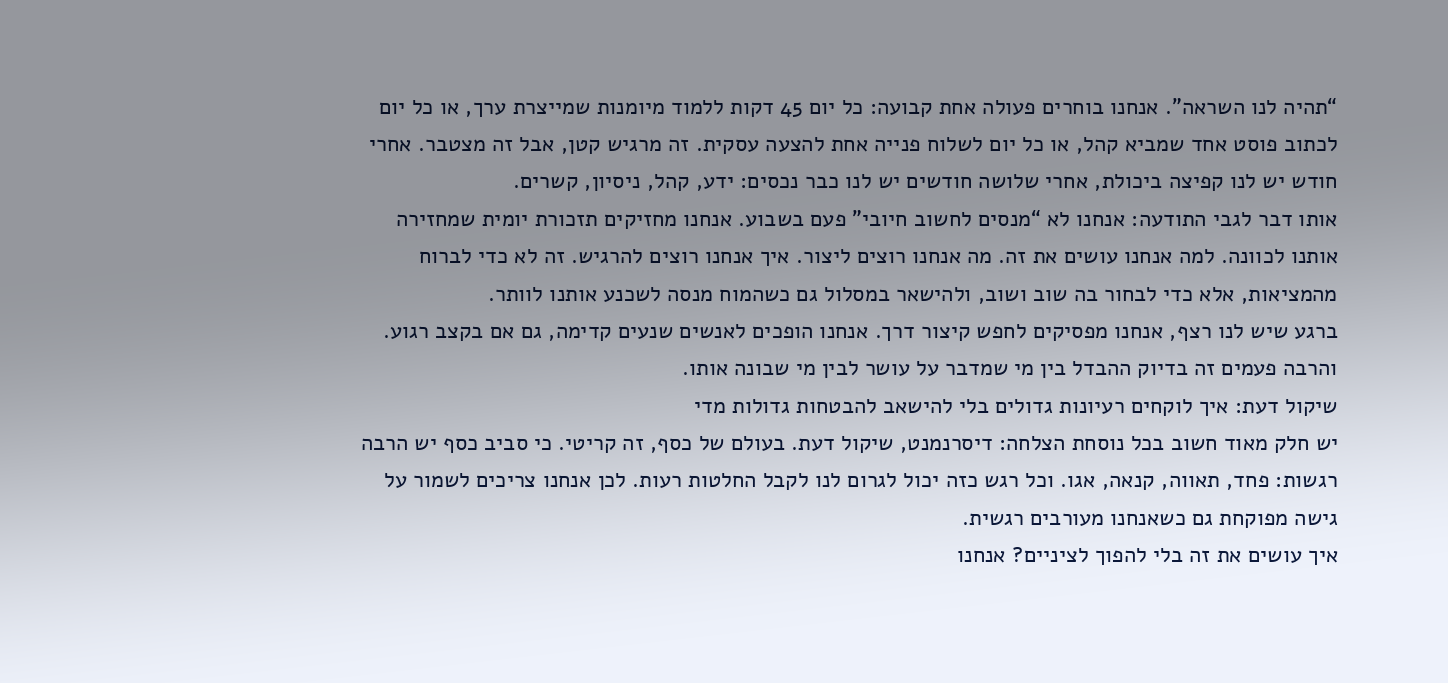“תהיה לנו השראה”. אנחנו בוחרים פעולה אחת קבועה: כל יום 45 דקות ללמוד מיומנות שמייצרת ערך, או כל יום לכתוב פוסט אחד שמביא קהל, או כל יום לשלוח פנייה אחת להצעה עסקית. זה מרגיש קטן, אבל זה מצטבר. אחרי חודש יש לנו קפיצה ביכולת, אחרי שלושה חודשים יש לנו כבר נכסים: ידע, קהל, ניסיון, קשרים.
אותו דבר לגבי התודעה: אנחנו לא “מנסים לחשוב חיובי” פעם בשבוע. אנחנו מחזיקים תזכורת יומית שמחזירה אותנו לכוונה. למה אנחנו עושים את זה. מה אנחנו רוצים ליצור. איך אנחנו רוצים להרגיש. זה לא כדי לברוח מהמציאות, אלא כדי לבחור בה שוב ושוב, ולהישאר במסלול גם כשהמוח מנסה לשכנע אותנו לוותר.
ברגע שיש לנו רצף, אנחנו מפסיקים לחפש קיצור דרך. אנחנו הופכים לאנשים שנעים קדימה, גם אם בקצב רגוע. והרבה פעמים זה בדיוק ההבדל בין מי שמדבר על עושר לבין מי שבונה אותו.
שיקול דעת: איך לוקחים רעיונות גדולים בלי להישאב להבטחות גדולות מדי
יש חלק מאוד חשוב בכל נוסחת הצלחה: דיסרנמנט, שיקול דעת. בעולם של כסף, זה קריטי. כי סביב כסף יש הרבה רגשות: פחד, תאווה, קנאה, אגו. וכל רגש כזה יכול לגרום לנו לקבל החלטות רעות. לכן אנחנו צריכים לשמור על גישה מפוקחת גם כשאנחנו מעורבים רגשית.
איך עושים את זה בלי להפוך לציניים? אנחנו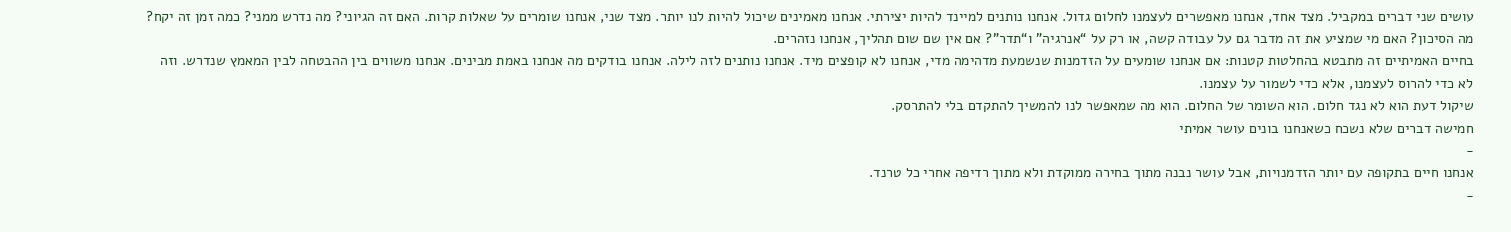עושים שני דברים במקביל. מצד אחד, אנחנו מאפשרים לעצמנו לחלום גדול. אנחנו נותנים למיינד להיות יצירתי. אנחנו מאמינים שיכול להיות לנו יותר. מצד שני, אנחנו שומרים על שאלות קרות. האם זה הגיוני? מה נדרש ממני? כמה זמן זה יקח? מה הסיכון? האם מי שמציע את זה מדבר גם על עבודה קשה, או רק על “אנרגיה” ו“תדר”? אם אין שם שום תהליך, אנחנו נזהרים.
בחיים האמיתיים זה מתבטא בהחלטות קטנות: אם אנחנו שומעים על הזדמנות שנשמעת מדהימה מדי, אנחנו לא קופצים מיד. אנחנו נותנים לזה לילה. אנחנו בודקים מה אנחנו באמת מבינים. אנחנו משווים בין ההבטחה לבין המאמץ שנדרש. וזה לא כדי להרוס לעצמנו, אלא כדי לשמור על עצמנו.
שיקול דעת הוא לא נגד חלום. הוא השומר של החלום. הוא מה שמאפשר לנו להמשיך להתקדם בלי להתרסק.
חמישה דברים שלא נשכח כשאנחנו בונים עושר אמיתי
-
אנחנו חיים בתקופה עם יותר הזדמנויות, אבל עושר נבנה מתוך בחירה ממוקדת ולא מתוך רדיפה אחרי כל טרנד.
-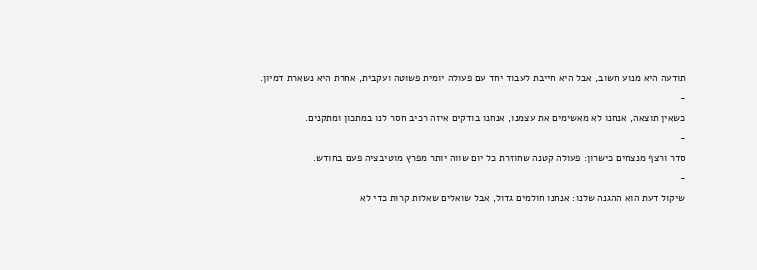תודעה היא מנוע חשוב, אבל היא חייבת לעבוד יחד עם פעולה יומית פשוטה ועקבית, אחרת היא נשארת דמיון.
-
כשאין תוצאה, אנחנו לא מאשימים את עצמנו, אנחנו בודקים איזה רכיב חסר לנו במתכון ומתקנים.
-
סדר ורצף מנצחים כישרון: פעולה קטנה שחוזרת כל יום שווה יותר מפרץ מוטיבציה פעם בחודש.
-
שיקול דעת הוא ההגנה שלנו: אנחנו חולמים גדול, אבל שואלים שאלות קרות כדי לא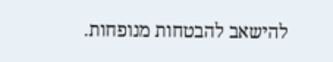להישאב להבטחות מנופחות.